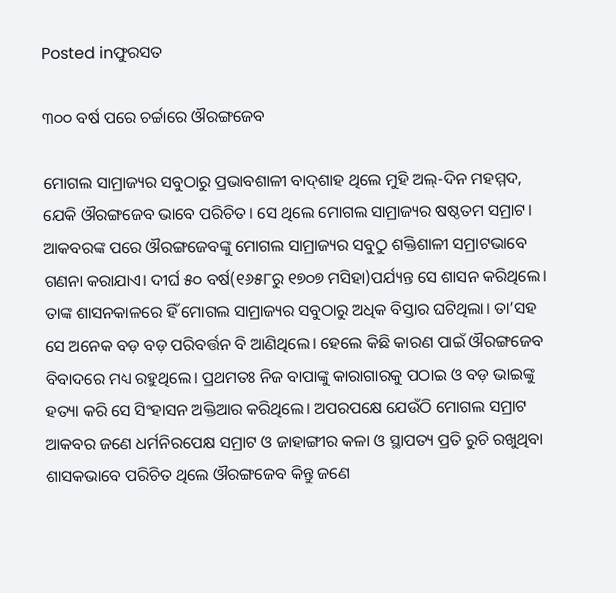Posted inଫୁରସତ

୩୦୦ ବର୍ଷ ପରେ ଚର୍ଚ୍ଚାରେ ଔରଙ୍ଗଜେବ

ମୋଗଲ ସାମ୍ରାଜ୍ୟର ସବୁଠାରୁ ପ୍ରଭାବଶାଳୀ ବାଦ୍‌ଶାହ ଥିଲେ ମୁହି ଅଲ୍‌-ଦିନ ମହମ୍ମଦ, ଯେକି ଔରଙ୍ଗଜେବ ଭାବେ ପରିଚିତ। ସେ ଥିଲେ ମୋଗଲ ସାମ୍ରାଜ୍ୟର ଷଷ୍ଠତମ ସମ୍ରାଟ। ଆକବରଙ୍କ ପରେ ଔରଙ୍ଗଜେବଙ୍କୁ ମୋଗଲ ସାମ୍ରାଜ୍ୟର ସବୁଠୁ ଶକ୍ତିଶାଳୀ ସମ୍ରାଟଭାବେ ଗଣନା କରାଯାଏ। ଦୀର୍ଘ ୫୦ ବର୍ଷ(୧୬୫୮ରୁ ୧୭୦୭ ମସିହା)ପର୍ଯ୍ୟନ୍ତ ସେ ଶାସନ କରିଥିଲେ। ତାଙ୍କ ଶାସନକାଳରେ ହିଁ ମୋଗଲ ସାମ୍ରାଜ୍ୟର ସବୁଠାରୁ ଅଧିକ ବିସ୍ତାର ଘଟିଥିଲା। ତା’ସହ ସେ ଅନେକ ବଡ଼ ବଡ଼ ପରିବର୍ତ୍ତନ ବି ଆଣିଥିଲେ। ହେଲେ କିଛି କାରଣ ପାଇଁ ଔରଙ୍ଗଜେବ ବିବାଦରେ ମଧ୍ୟ ରହୁଥିଲେ। ପ୍ରଥମତଃ ନିଜ ବାପାଙ୍କୁ କାରାଗାରକୁ ପଠାଇ ଓ ବଡ଼ ଭାଇଙ୍କୁ ହତ୍ୟା କରି ସେ ସିଂହାସନ ଅକ୍ତିଆର କରିଥିଲେ। ଅପରପକ୍ଷେ ଯେଉଁଠି ମୋଗଲ ସମ୍ରାଟ ଆକବର ଜଣେ ଧର୍ମନିରପେକ୍ଷ ସମ୍ରାଟ ଓ ଜାହାଙ୍ଗୀର କଳା ଓ ସ୍ଥାପତ୍ୟ ପ୍ରତି ରୁଚି ରଖୁଥିବା ଶାସକଭାବେ ପରିଚିତ ଥିଲେ ଔରଙ୍ଗଜେବ କିନ୍ତୁ ଜଣେ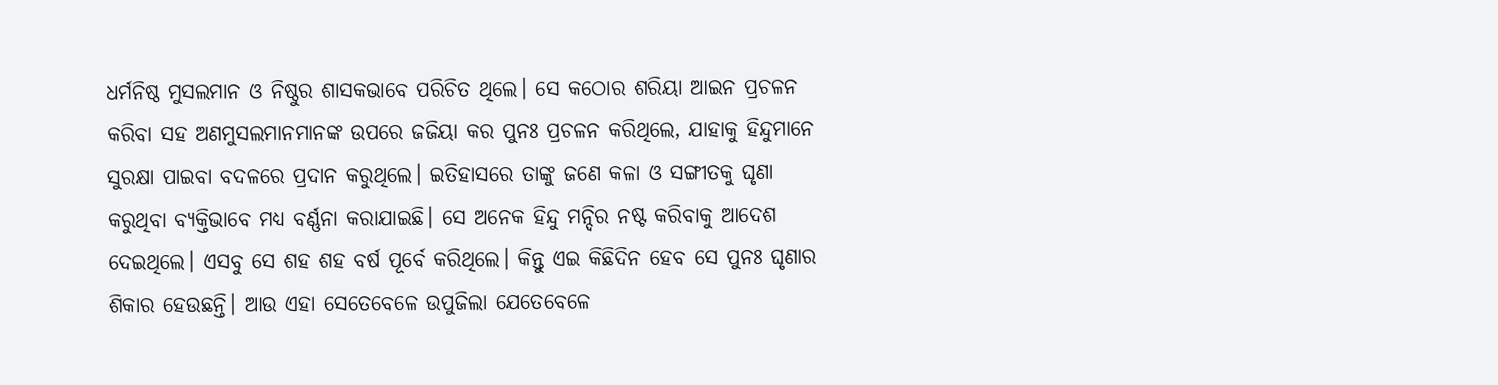ଧର୍ମନିଷ୍ଠ ମୁସଲମାନ ଓ ନିଷ୍ଠୁର ଶାସକଭାବେ ପରିଚିତ ଥିଲେ। ସେ କଠୋର ଶରିୟା ଆଇନ ପ୍ରଚଳନ କରିବା ସହ ଅଣମୁସଲମାନମାନଙ୍କ ଉପରେ ଜଜିୟା କର ପୁନଃ ପ୍ରଚଳନ କରିଥିଲେ, ଯାହାକୁ ହିନ୍ଦୁମାନେ ସୁରକ୍ଷା ପାଇବା ବଦଳରେ ପ୍ରଦାନ କରୁଥିଲେ। ଇତିହାସରେ ତାଙ୍କୁ ଜଣେ କଳା ଓ ସଙ୍ଗୀତକୁ ଘୃଣା କରୁଥିବା ବ୍ୟକ୍ତିଭାବେ ମଧ୍ୟ ବର୍ଣ୍ଣନା କରାଯାଇଛି। ସେ ଅନେକ ହିନ୍ଦୁ ମନ୍ଦିର ନଷ୍ଟ କରିବାକୁ ଆଦେଶ ଦେଇଥିଲେ। ଏସବୁ ସେ ଶହ ଶହ ବର୍ଷ ପୂର୍ବେ କରିଥିଲେ। କିନ୍ତୁ ଏଇ କିଛିଦିନ ହେବ ସେ ପୁନଃ ଘୃଣାର ଶିକାର ହେଉଛନ୍ତି। ଆଉ ଏହା ସେତେବେଳେ ଉପୁଜିଲା ଯେତେବେଳେ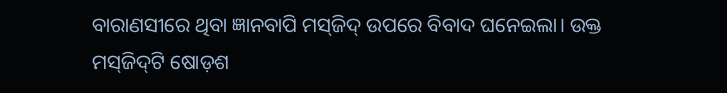ବାରାଣସୀରେ ଥିବା ଜ୍ଞାନବାପି ମସ୍‌ଜିଦ୍‌ ଉପରେ ବିବାଦ ଘନେଇଲା। ଉକ୍ତ ମସ୍‌ଜିଦ୍‌ଟି ଷୋଡ଼ଶ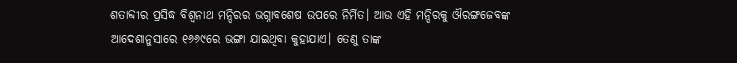ଶତାବ୍ଦୀର ପ୍ରସିଦ୍ଧ ବିଶ୍ୱନାଥ ମନ୍ଦିରର ଭଗ୍ନାବଶେଷ ଉପରେ ନିର୍ମିତ। ଆଉ ଏହି ମନ୍ଦିରକୁ ଔରଙ୍ଗଜେବଙ୍କ ଆଦେଶାନୁସାରେ ୧୬୬୯ରେ ଭଙ୍ଗା ଯାଇଥିବା କୁହାଯାଏ। ତେଣୁ ତାଙ୍କ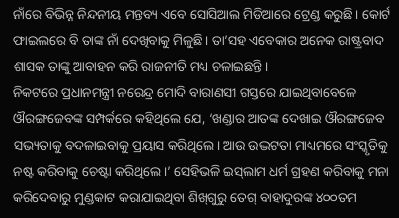ନାଁରେ ବିଭିନ୍ନ ନିନ୍ଦନୀୟ ମନ୍ତବ୍ୟ ଏବେ ସୋସିଆଲ ମିଡିଆରେ ଟ୍ରେଣ୍ଡ କରୁଛି। କୋର୍ଟ ଫାଇଲରେ ବି ତାଙ୍କ ନାଁ ଦେଖିବାକୁ ମିଳୁଛି। ତା’ସହ ଏବେକାର ଅନେକ ରାଷ୍ଟ୍ରବାଦ ଶାସକ ତାଙ୍କୁ ଆବାହନ କରି ରାଜନୀତି ମଧ୍ୟ ଚଳାଇଛନ୍ତି।
ନିକଟରେ ପ୍ରଧାନମନ୍ତ୍ରୀ ନରେନ୍ଦ୍ର ମୋଦି ବାରାଣସୀ ଗସ୍ତରେ ଯାଇଥିବାବେଳେ ଔରଙ୍ଗଜେବଙ୍କ ସମ୍ପର୍କରେ କହିଥିଲେ ଯେ, ‘ଖଣ୍ଡାର ଆତଙ୍କ ଦେଖାଇ ଔରଙ୍ଗଜେବ ସଭ୍ୟତାକୁ ବଦଳାଇବାକୁ ପ୍ରୟାସ କରିଥିଲେ। ଆଉ ଉଦ୍ଭଟତା ମାଧ୍ୟମରେ ସଂସ୍କୃତିକୁ ନଷ୍ଟ କରିବାକୁ ଚେଷ୍ଟା କରିଥିଲେ।’ ସେହିଭଳି ଇସ୍‌ଲାମ ଧର୍ମ ଗ୍ରହଣ କରିବାକୁ ମନା କରିଦେବାରୁ ମୁଣ୍ଡକାଟ କରାଯାଇଥିବା ଶିଖ୍‌ଗୁରୁ ତେଗ୍‌ ବାହାଦୁରଙ୍କ ୪୦୦ତମ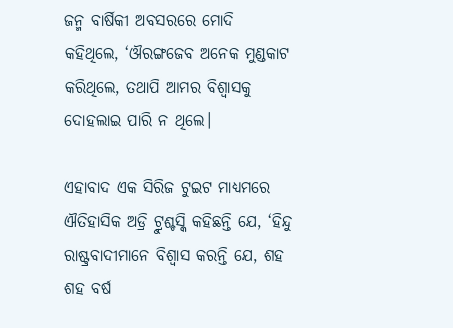ଜନ୍ମ ବାର୍ଷିକୀ ଅବସରରେ ମୋଦି କହିଥିଲେ, ‘ଔରଙ୍ଗଜେବ ଅନେକ ମୁଣ୍ଡକାଟ କରିଥିଲେ, ତଥାପି ଆମର ବିଶ୍ୱାସକୁ ଦୋହଲାଇ ପାରି ନ ଥିଲେ।

ଏହାବାଦ ଏକ ସିରିଜ ଟୁଇଟ ମାଧ୍ୟମରେ ଐତିହାସିକ ଅଡ୍ରି ଟ୍ରୁଶ୍ଚସ୍କି କହିଛନ୍ତି ଯେ, ‘ହିନ୍ଦୁ ରାଷ୍ଟ୍ରବାଦୀମାନେ ବିଶ୍ୱାସ କରନ୍ତି ଯେ, ଶହ ଶହ ବର୍ଷ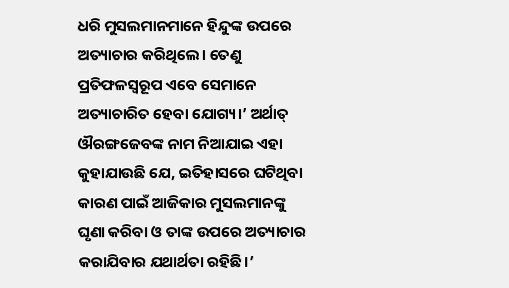ଧରି ମୁସଲମାନମାନେ ହିନ୍ଦୁଙ୍କ ଉପରେ ଅତ୍ୟାଚାର କରିଥିଲେ। ତେଣୁ ପ୍ରତିଫଳସ୍ବରୂପ ଏବେ ସେମାନେ ଅତ୍ୟାଚାରିତ ହେବା ଯୋଗ୍ୟ।’ ଅର୍ଥାତ୍‌ ଔରଙ୍ଗଜେବଙ୍କ ନାମ ନିଆଯାଇ ଏହା କୁହାଯାଉଛି ଯେ, ଇତିହାସରେ ଘଟିଥିବା କାରଣ ପାଇଁ ଆଜିକାର ମୁସଲମାନଙ୍କୁ ଘୃଣା କରିବା ଓ ତାଙ୍କ ଉପରେ ଅତ୍ୟାଚାର କରାଯିବାର ଯଥାର୍ଥତା ରହିଛି।’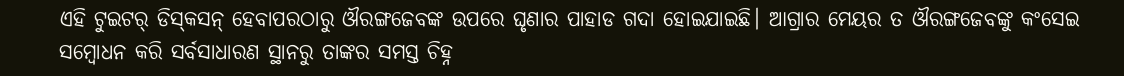ଏହି ଟୁଇଟର୍‌ ଡିସ୍‌କସନ୍‌ ହେବାପରଠାରୁ ଔରଙ୍ଗଜେବଙ୍କ ଉପରେ ଘୃଣାର ପାହାଡ ଗଦା ହୋଇଯାଇଛି। ଆଗ୍ରାର ମେୟର ତ ଔରଙ୍ଗଜେବଙ୍କୁ କଂସେଇ ସମ୍ବୋଧନ କରି ସର୍ବସାଧାରଣ ସ୍ଥାନରୁ ତାଙ୍କର ସମସ୍ତ ଚିହ୍ନ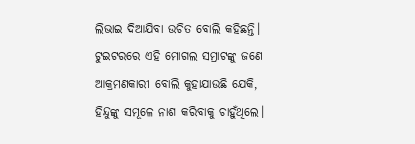ଲିଭାଇ ଦିଆଯିବା ଉଚିତ ବୋଲି କହିଛନ୍ତି। ଟୁଇଟରରେ ଏହି ମୋଗଲ ସମ୍ରାଟଙ୍କୁ ଜଣେ ଆକ୍ରମଣକାରୀ ବୋଲି କୁହାଯାଉଛି ଯେକି, ହିନ୍ଦୁଙ୍କୁ ସମୂଳେ ନାଶ କରିବାକୁ ଚାହୁଁଥିଲେ।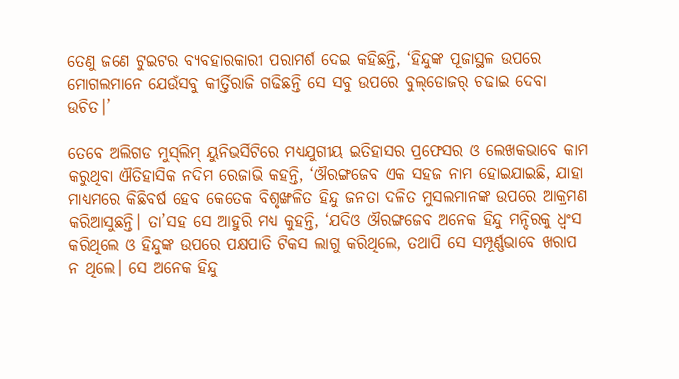ତେଣୁ ଜଣେ ଟୁଇଟର ବ୍ୟବହାରକାରୀ ପରାମର୍ଶ ଦେଇ କହିଛନ୍ତି, ‘ହିନ୍ଦୁଙ୍କ ପୂଜାସ୍ଥଳ ଉପରେ ମୋଗଲମାନେ ଯେଉଁସବୁ କୀର୍ତ୍ତିରାଜି ଗଢିଛନ୍ତି ସେ ସବୁ ଉପରେ ବୁଲ୍‌ଡୋଜର୍‌ ଚଢାଇ ଦେବା ଉଚିତ।’

ତେବେ ଅଲିଗଡ ମୁସ୍‌ଲିମ୍‌ ୟୁନିଭର୍ସିଟିରେ ମଧ୍ୟଯୁଗୀୟ ଇତିହାସର ପ୍ରଫେସର ଓ ଲେଖକଭାବେ କାମ କରୁଥିବା ଐତିହାସିକ ନଦିମ ରେଜାଭି କହନ୍ତି, ‘ଔରଙ୍ଗଜେବ ଏକ ସହଜ ନାମ ହୋଇଯାଇଛି, ଯାହା ମାଧ୍ୟମରେ କିଛିବର୍ଷ ହେବ କେତେକ ବିଶୃଙ୍ଖଳିତ ହିନ୍ଦୁ ଜନତା ଦଳିତ ମୁସଲମାନଙ୍କ ଉପରେ ଆକ୍ରମଣ କରିଆସୁଛନ୍ତି। ତା’ସହ ସେ ଆହୁରି ମଧ୍ୟ କୁହନ୍ତି, ‘ଯଦିଓ ଔରଙ୍ଗଜେବ ଅନେକ ହିନ୍ଦୁ ମନ୍ଦିରକୁ ଧ୍ୱଂସ କରିଥିଲେ ଓ ହିନ୍ଦୁଙ୍କ ଉପରେ ପକ୍ଷପାତି ଟିକସ ଲାଗୁ କରିଥିଲେ, ତଥାପି ସେ ସମ୍ପୂର୍ଣ୍ଣଭାବେ ଖରାପ ନ ଥିଲେ। ସେ ଅନେକ ହିନ୍ଦୁ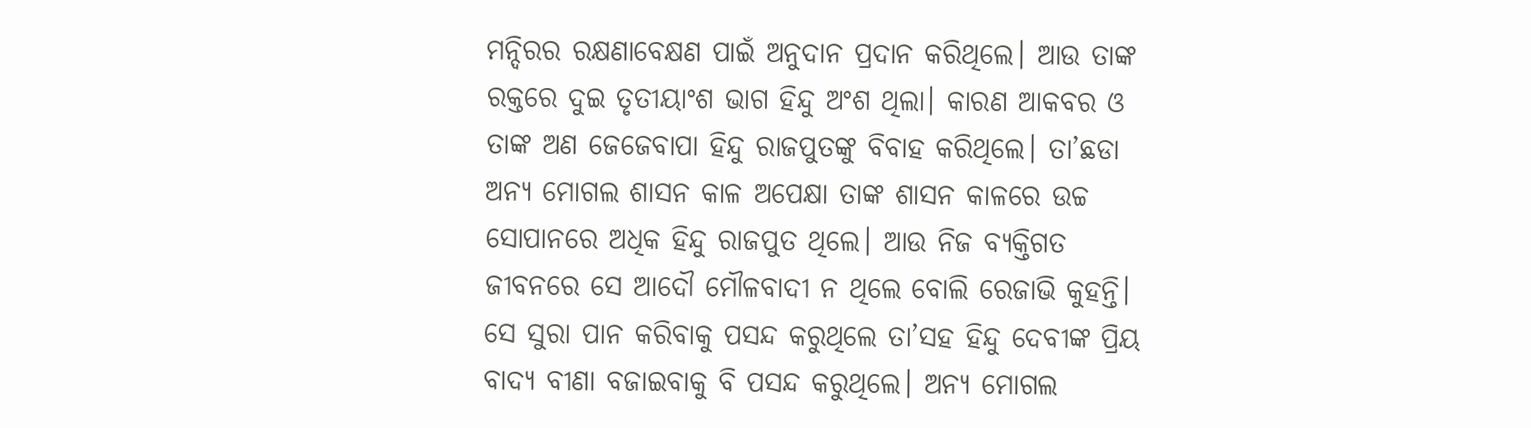ମନ୍ଦିରର ରକ୍ଷଣାବେକ୍ଷଣ ପାଇଁ ଅନୁଦାନ ପ୍ରଦାନ କରିଥିଲେ। ଆଉ ତାଙ୍କ ରକ୍ତରେ ଦୁଇ ତୃତୀୟାଂଶ ଭାଗ ହିନ୍ଦୁ ଅଂଶ ଥିଲା। କାରଣ ଆକବର ଓ ତାଙ୍କ ଅଣ ଜେଜେବାପା ହିନ୍ଦୁ ରାଜପୁତଙ୍କୁ ବିବାହ କରିଥିଲେ। ତା’ଛଡା ଅନ୍ୟ ମୋଗଲ ଶାସନ କାଳ ଅପେକ୍ଷା ତାଙ୍କ ଶାସନ କାଳରେ ଉଚ୍ଚ ସୋପାନରେ ଅଧିକ ହିନ୍ଦୁ ରାଜପୁତ ଥିଲେ। ଆଉ ନିଜ ବ୍ୟକ୍ତିଗତ ଜୀବନରେ ସେ ଆଦୌ ମୌଳବାଦୀ ନ ଥିଲେ ବୋଲି ରେଜାଭି କୁହନ୍ତି। ସେ ସୁରା ପାନ କରିବାକୁ ପସନ୍ଦ କରୁଥିଲେ ତା’ସହ ହିନ୍ଦୁ ଦେବୀଙ୍କ ପ୍ରିୟ ବାଦ୍ୟ ବୀଣା ବଜାଇବାକୁ ବି ପସନ୍ଦ କରୁଥିଲେ। ଅନ୍ୟ ମୋଗଲ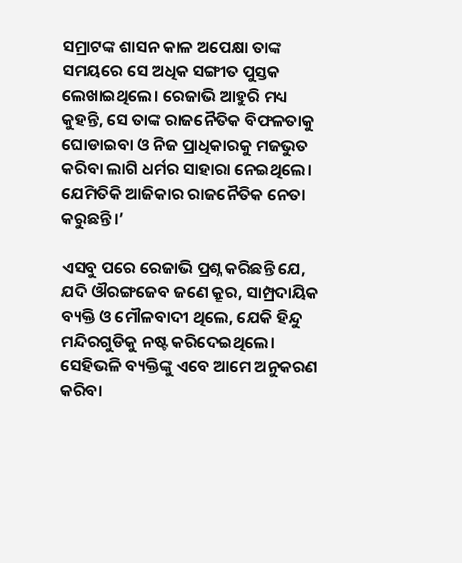ସମ୍ରାଟଙ୍କ ଶାସନ କାଳ ଅପେକ୍ଷା ତାଙ୍କ ସମୟରେ ସେ ଅଧିକ ସଙ୍ଗୀତ ପୁସ୍ତକ ଲେଖାଇଥିଲେ। ରେଜାଭି ଆହୁରି ମଧ୍ୟ କୁହନ୍ତି, ସେ ତାଙ୍କ ରାଜନୈତିକ ବିଫଳତାକୁ ଘୋଡାଇବା ଓ ନିଜ ପ୍ରାଧିକାରକୁ ମଜଭୁତ କରିବା ଲାଗି ଧର୍ମର ସାହାରା ନେଇଥିଲେ। ଯେମିତିକି ଆଜିକାର ରାଜନୈତିକ ନେତା କରୁଛନ୍ତି।’

ଏସବୁ ପରେ ରେଜାଭି ପ୍ରଶ୍ନ କରିଛନ୍ତି ଯେ, ଯଦି ଔରଙ୍ଗଜେବ ଜଣେ କ୍ରୂର, ସାମ୍ପ୍ରଦାୟିକ ବ୍ୟକ୍ତି ଓ ମୌଳବାଦୀ ଥିଲେ, ଯେକି ହିନ୍ଦୁ ମନ୍ଦିରଗୁଡିକୁ ନଷ୍ଟ କରିଦେଇଥିଲେ। ସେହିଭଳି ବ୍ୟକ୍ତିଙ୍କୁ ଏବେ ଆମେ ଅନୁକରଣ କରିବା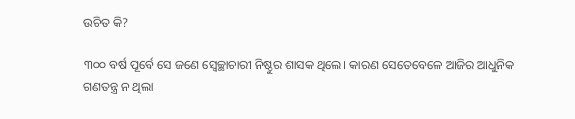ଉଚିତ କି?

୩୦୦ ବର୍ଷ ପୂର୍ବେ ସେ ଜଣେ ସ୍ବେଚ୍ଛାଚାରୀ ନିଷ୍ଠୁର ଶାସକ ଥିଲେ। କାରଣ ସେତେବେଳେ ଆଜିର ଆଧୁନିକ ଗଣତନ୍ତ୍ର ନ ଥିଲା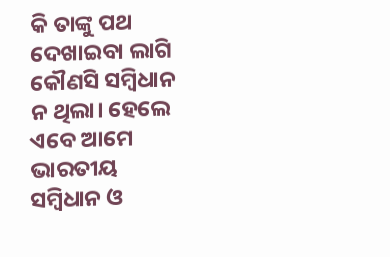କି ତାଙ୍କୁ ପଥ ଦେଖାଇବା ଲାଗି କୌଣସି ସମ୍ବିଧାନ ନ ଥିଲା। ହେଲେ ଏବେ ଆମେ ଭାରତୀୟ ସମ୍ବିଧାନ ଓ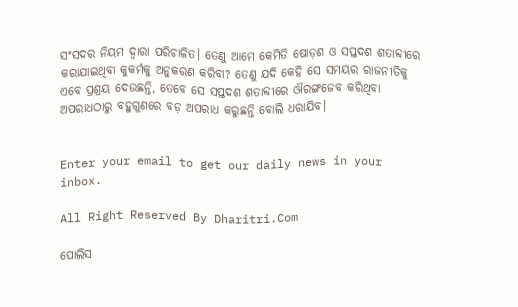ସଂସଦର ନିୟମ ଦ୍ୱାରା ପରିଚାଳିତ। ତେଣୁ ଆମେ କେମିତି ଷୋଡ଼ଶ ଓ ସପ୍ତଦଶ ଶତାବ୍ଦୀରେ କରାଯାଇଥିବା କୁକର୍ମକୁ ଅନୁକରଣ କରିବା? ତେଣୁ ଯଦି କେହି ସେ ସମୟର ରାଜନୀତିକୁ ଏବେ ପ୍ରଶ୍ରୟ ଦେଉଛନ୍ତି, ତେବେ ସେ ସପ୍ତଦଶ ଶତାବ୍ଦୀରେ ଔରଙ୍ଗଜେବ କରିଥିବା ଅପରାଧଠାରୁ ବହୁଗୁଣରେ ବଡ଼ ଅପରାଧ କରୁଛନ୍ତି ବୋଲି ଧରାଯିବ।


Enter your email to get our daily news in your inbox.

All Right Reserved By Dharitri.Com

ପୋଲିସ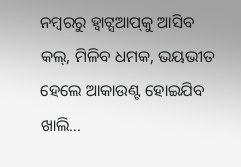ନମ୍ବରରୁ ହ୍ବାଟ୍ସଆପ୍‌କୁ ଆସିବ କଲ୍‌, ମିଳିବ ଧମକ, ଭୟଭୀତ ହେଲେ ଆକାଉଣ୍ଟ ହୋଇଯିବ ଖାଲି…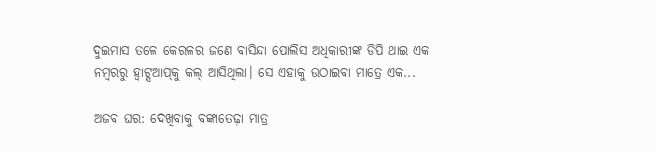ଦୁଇମାସ ତଳେ କେରଳର ଜଣେ ବାସିନ୍ଦା ପୋଲିସ ଅଧିକାରୀଙ୍କ ଡିପି ଥାଇ ଏକ ନମ୍ବରରୁ ହ୍ବାଟ୍ସଆପ୍‌କୁ କଲ୍‌ ଆସିଥିଲା। ସେ ଏହାକୁ ଉଠାଇବା ମାତ୍ରେ ଏକ...

ଅଜବ ଘର: ଦେଖିବାକୁ ବଙ୍କାତେଢ଼ା ମାତ୍ର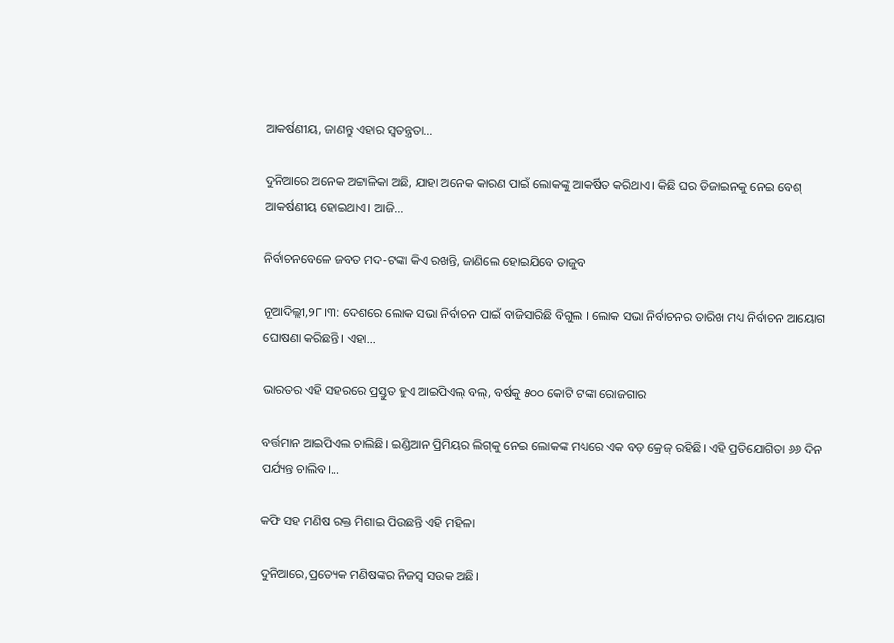ଆକର୍ଷଣୀୟ, ଜାଣନ୍ତୁ ଏହାର ସ୍ବତନ୍ତ୍ରତା…

ଦୁନିଆରେ ଅନେକ ଅଟ୍ଟାଳିକା ଅଛି, ଯାହା ଅନେକ କାରଣ ପାଇଁ ଲୋକଙ୍କୁ ଆକର୍ଷିତ କରିଥାଏ। କିଛି ଘର ଡିଜାଇନକୁ ନେଇ ବେଶ୍‌ ଆକର୍ଷଣୀୟ ହୋଇଥାଏ। ଆଜି...

ନିର୍ବାଚନବେଳେ ଜବତ ମଦ-ଟଙ୍କା କିଏ ରଖନ୍ତି, ଜାଣିଲେ ହୋଇଯିବେ ତାଜୁବ

ନୂଆଦିଲ୍ଲୀ,୨୮।୩: ଦେଶରେ ଲୋକ ସଭା ନିର୍ବାଚନ ପାଇଁ ବାଜିସାରିଛି ବିଗୁଲ । ଲୋକ ସଭା ନିର୍ବାଚନର ତାରିଖ ମଧ୍ୟ ନିର୍ବାଚନ ଆୟୋଗ ଘୋଷଣା କରିଛନ୍ତି। ଏହା...

ଭାରତର ଏହି ସହରରେ ପ୍ରସ୍ତୁତ ହୁଏ ଆଇପିଏଲ୍‌ ବଲ୍‌, ବର୍ଷକୁ ୫୦୦ କୋଟି ଟଙ୍କା ରୋଜଗାର

ବର୍ତ୍ତମାନ ଆଇପିଏଲ ଚାଲିଛି। ଇଣ୍ଡିଆନ ପ୍ରିମିୟର ଲିଗ୍‌କୁ ନେଇ ଲୋକଙ୍କ ମଧ୍ୟରେ ଏକ ବଡ଼ କ୍ରେଜ୍‌ ରହିଛି। ଏହି ପ୍ରତିଯୋଗିତା ୬୬ ଦିନ ପର୍ଯ୍ୟନ୍ତ ଚାଲିବ।...

କଫି ସହ ମଣିଷ ରକ୍ତ ମିଶାଇ ପିଉଛନ୍ତି ଏହି ମହିଳା

ଦୁନିଆରେ,ପ୍ରତ୍ୟେକ ମଣିଷଙ୍କର ନିଜସ୍ବ ସଉକ ଅଛି।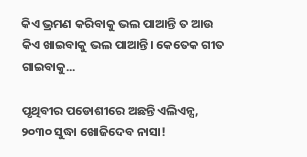କିଏ ଭ୍ରମଣ କରିବାକୁ ଭଲ ପାଆନ୍ତି ତ ଆଉ କିଏ ଖାଇବାକୁ ଭଲ ପାଆନ୍ତି। କେତେକ ଗୀତ ଗାଇବାକୁ...

ପୃଥିବୀର ପଡୋଶୀରେ ଅଛନ୍ତି ଏଲିଏନ୍ସ, ୨୦୩୦ ସୁଦ୍ଧା ଖୋଜିଦେବ ନାସା!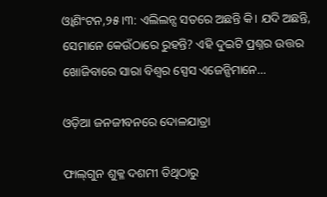ଓ୍ବାଶିଂଟନ,୨୫।୩: ଏଲିଲନ୍ସ ସତରେ ଅଛନ୍ତି କି। ଯଦି ଅଛନ୍ତି, ସେମାନେ କେଉଁଠାରେ ରୁହନ୍ତି? ଏହି ଦୁଇଟି ପ୍ରଶ୍ନର ଉତ୍ତର ଖୋଜିବାରେ ସାରା ବିଶ୍ୱର ସ୍ପେସ ଏଜେନ୍ସିମାନେ...

ଓଡ଼ିଆ ଜନଜୀବନରେ ଦୋଳଯାତ୍ରା

ଫାଲ୍‌ଗୁନ ଶୁକ୍ଳ ଦଶମୀ ତିଥିଠାରୁ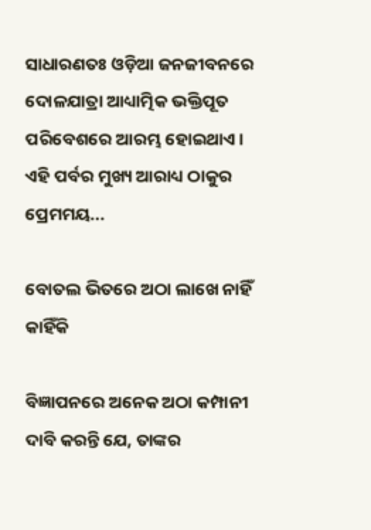ସାଧାରଣତଃ ଓଡ଼ିଆ ଜନଜୀବନରେ ଦୋଳଯାତ୍ରା ଆଧ୍ୟାତ୍ମିକ ଭକ୍ତିପୂତ ପରିବେଶରେ ଆରମ୍ଭ ହୋଇଥାଏ। ଏହି ପର୍ବର ମୁଖ୍ୟ ଆରାଧ୍ୟ ଠାକୁର ପ୍ରେମମୟ...

ବୋତଲ ଭିତରେ ଅଠା ଲାଖେ ନାହିଁ କାହିଁକି

ବିଜ୍ଞାପନରେ ଅନେକ ଅଠା କମ୍ପାନୀ ଦାବି କରନ୍ତି ଯେ, ତାଙ୍କର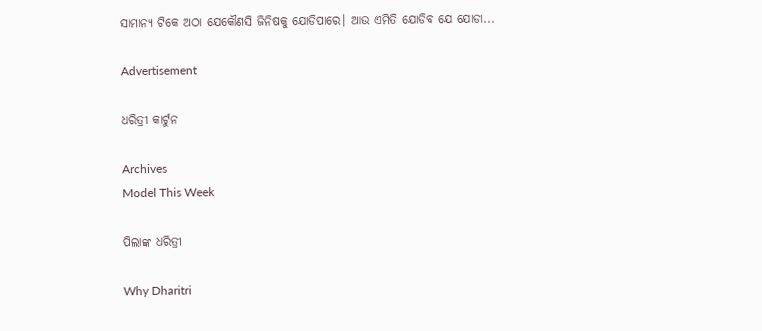ସାମାନ୍ୟ ଟିକେ ଅଠା ଯେକୌଣସି ଜିନିଷକୁ ଯୋଡିପାରେ। ଆଉ ଏମିତି ଯୋଡିବ ଯେ ଯୋଡା...

Advertisement

ଧରିତ୍ରୀ କାର୍ଟୁନ

Archives
Model This Week

ପିଲାଙ୍କ ଧରିତ୍ରୀ

Why Dharitri